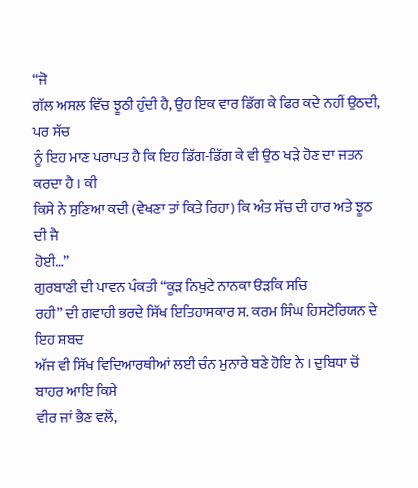“ਜੋ
ਗੱਲ ਅਸਲ ਵਿੱਚ ਝੂਠੀ ਹੁੰਦੀ ਹੈ, ਉਹ ਇਕ ਵਾਰ ਡਿੱਗ ਕੇ ਫਿਰ ਕਦੇ ਨਹੀਂ ਉਠਦੀ, ਪਰ ਸੱਚ
ਨੂੰ ਇਹ ਮਾਣ ਪਰਾਪਤ ਹੈ ਕਿ ਇਹ ਡਿੱਗ-ਡਿੱਗ ਕੇ ਵੀ ਉਠ ਖੜੇ ਹੋਣ ਦਾ ਜਤਨ ਕਰਦਾ ਹੈ । ਕੀ
ਕਿਸੇ ਨੇ ਸੁਣਿਆ ਕਦੀ (ਵੇਖਣਾ ਤਾਂ ਕਿਤੇ ਰਿਹਾ) ਕਿ ਅੰਤ ਸੱਚ ਦੀ ਹਾਰ ਅਤੇ ਝੂਠ ਦੀ ਜੈ
ਹੋਈ…”
ਗੁਰਬਾਣੀ ਦੀ ਪਾਵਨ ਪੰਕਤੀ “ਕੂੜ ਨਿਖੁਟੇ ਨਾਨਕਾ ੳੜਕਿ ਸਚਿ
ਰਹੀ” ਦੀ ਗਵਾਹੀ ਭਰਦੇ ਸਿੱਖ ਇਤਿਹਾਸਕਾਰ ਸ. ਕਰਮ ਸਿੰਘ ਹਿਸਟੋਰਿਯਨ ਦੇ ਇਹ ਸ਼ਬਦ
ਅੱਜ ਵੀ ਸਿੱਖ ਵਿਦਿਆਰਥੀਆਂ ਲਈ ਚੰਨ ਮੁਨਾਰੇ ਬਣੇ ਹੋਇ ਨੇ । ਦੁਬਿਧਾ ਚੋਂ ਬਾਹਰ ਆਇ ਕਿਸੇ
ਵੀਰ ਜਾਂ ਭੈਣ ਵਲੋਂ,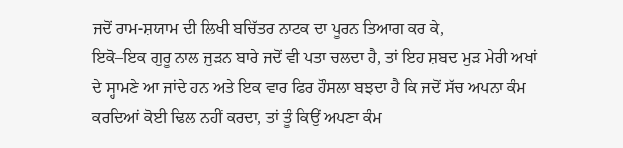ਜਦੋਂ ਰਾਮ-ਸ਼ਯਾਮ ਦੀ ਲਿਖੀ ਬਚਿੱਤਰ ਨਾਟਕ ਦਾ ਪੂਰਨ ਤਿਆਗ ਕਰ ਕੇ,
ਇਕੋ–ਇਕ ਗੁਰੂ ਨਾਲ ਜੁੜਨ ਬਾਰੇ ਜਦੋਂ ਵੀ ਪਤਾ ਚਲਦਾ ਹੈ, ਤਾਂ ਇਹ ਸ਼ਬਦ ਮੁੜ ਮੇਰੀ ਅਖਾਂ
ਦੇ ਸ੍ਹਾਮਣੇ ਆ ਜਾਂਦੇ ਹਨ ਅਤੇ ਇਕ ਵਾਰ ਫਿਰ ਹੌਸਲਾ ਬਝਦਾ ਹੈ ਕਿ ਜਦੋਂ ਸੱਚ ਅਪਨਾ ਕੰਮ
ਕਰਦਿਆਂ ਕੋਈ ਢਿਲ ਨਹੀਂ ਕਰਦਾ, ਤਾਂ ਤੂੰ ਕਿਉਂ ਅਪਣਾ ਕੰਮ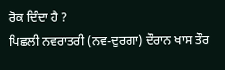ਰੋਕ ਦਿੰਦਾ ਹੈ ?
ਪਿਛਲੀ ਨਵਰਾਤਰੀ (ਨਵ-ਦੁਰਗਾ) ਦੌਰਾਨ ਖਾਸ ਤੌਰ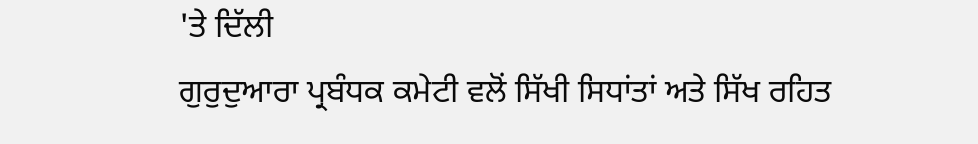'ਤੇ ਦਿੱਲੀ
ਗੁਰੁਦੁਆਰਾ ਪ੍ਰਬੰਧਕ ਕਮੇਟੀ ਵਲੋਂ ਸਿੱਖੀ ਸਿਧਾਂਤਾਂ ਅਤੇ ਸਿੱਖ ਰਹਿਤ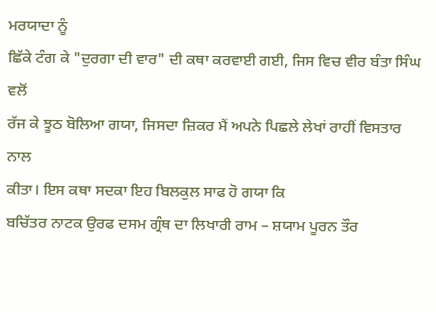ਮਰਯਾਦਾ ਨੂੰ
ਛਿੱਕੇ ਟੰਗ ਕੇ "ਦੁਰਗਾ ਦੀ ਵਾਰ" ਦੀ ਕਥਾ ਕਰਵਾਈ ਗਈ, ਜਿਸ ਵਿਚ ਵੀਰ ਬੰਤਾ ਸਿੰਘ ਵਲੋਂ
ਰੱਜ ਕੇ ਝੂਠ ਬੋਲਿਆ ਗਯਾ, ਜਿਸਦਾ ਜ਼ਿਕਰ ਮੈਂ ਅਪਨੇ ਪਿਛਲੇ ਲੇਖਾਂ ਰਾਹੀਂ ਵਿਸਤਾਰ ਨਾਲ
ਕੀਤਾ। ਇਸ ਕਥਾ ਸਦਕਾ ਇਹ ਬਿਲਕੁਲ ਸਾਫ ਹੋ ਗਯਾ ਕਿ
ਬਚਿੱਤਰ ਨਾਟਕ ਉਰਫ ਦਸਮ ਗ੍ਰੰਥ ਦਾ ਲਿਖਾਰੀ ਰਾਮ – ਸ਼ਯਾਮ ਪੂਰਨ ਤੌਰ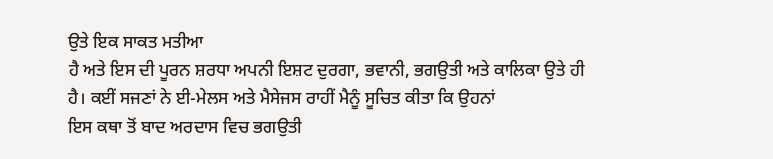ਉਤੇ ਇਕ ਸਾਕਤ ਮਤੀਆ
ਹੈ ਅਤੇ ਇਸ ਦੀ ਪੂਰਨ ਸ਼ਰਧਾ ਅਪਨੀ ਇਸ਼ਟ ਦੁਰਗਾ, ਭਵਾਨੀ, ਭਗਉਤੀ ਅਤੇ ਕਾਲਿਕਾ ਉਤੇ ਹੀ
ਹੈ। ਕਈਂ ਸਜਣਾਂ ਨੇ ਈ-ਮੇਲਸ ਅਤੇ ਮੈਸੇਜਸ ਰਾਹੀਂ ਮੈਨੂੰ ਸੂਚਿਤ ਕੀਤਾ ਕਿ ਉਹਨਾਂ
ਇਸ ਕਥਾ ਤੋਂ ਬਾਦ ਅਰਦਾਸ ਵਿਚ ਭਗਉਤੀ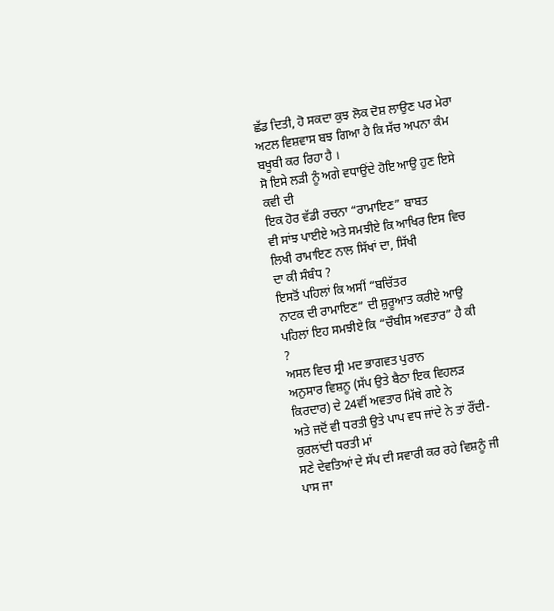ਛੱਡ ਦਿਤੀ, ਹੋ ਸਕਦਾ ਕੁਝ ਲੋਕ ਦੋਸ਼ ਲਾਉਣ ਪਰ ਮੇਰਾ
ਅਟਲ ਵਿਸ਼ਵਾਸ ਬਝ ਗਿਆ ਹੈ ਕਿ ਸੱਚ ਅਪਨਾ ਕੰਮ ਬਖੂਬੀ ਕਰ ਰਿਹਾ ਹੈ ।
ਸੋ ਇਸੇ ਲੜੀ ਨੂੰ ਅਗੇ ਵਧਾਉਂਦੇ ਹੋਇ ਆਉ ਹੁਣ ਇਸੇ ਕਵੀ ਦੀ
ਇਕ ਹੋਰ ਵੱਡੀ ਰਚਨਾ “ਰਾਮਾਇਣ” ਬਾਬਤ
ਵੀ ਸਾਂਝ ਪਾਈਏ ਅਤੇ ਸਮਝੀਏ ਕਿ ਆਖਿਰ ਇਸ ਵਿਚ ਲਿਖੀ ਰਾਮਾਇਣ ਨਾਲ ਸਿੱਖਾਂ ਦਾ, ਸਿੱਖੀ
ਦਾ ਕੀ ਸੰਬੰਧ ?
ਇਸਤੋਂ ਪਹਿਲਾਂ ਕਿ ਅਸੀਂ “ਬਚਿੱਤਰ
ਨਾਟਕ ਦੀ ਰਾਮਾਇਣ” ਦੀ ਸ਼ੁਰੂਆਤ ਕਰੀਏ ਆਉ ਪਹਿਲਾਂ ਇਹ ਸਮਝੀਏ ਕਿ “ਚੌਬੀਸ ਅਵਤਾਰ” ਹੈ ਕੀ
?
ਅਸਲ ਵਿਚ ਸ੍ਰੀ ਮਦ ਭਾਗਵਤ ਪੁਰਾਨ
ਅਨੁਸਾਰ ਵਿਸ਼ਨੂ (ਸੱਪ ਉਤੇ ਬੈਠਾ ਇਕ ਵਿਹਲੜ ਕਿਰਦਾਰ) ਦੇ 24ਵੀਂ ਅਵਤਾਰ ਮਿੱਥੇ ਗਏ ਨੇ
ਅਤੇ ਜਦੋਂ ਵੀ ਧਰਤੀ ਉਤੇ ਪਾਪ ਵਧ ਜਾਂਦੇ ਨੇ ਤਾਂ ਰੌਂਦੀ-ਕੁਰਲਾਂਦੀ ਧਰਤੀ ਮਾਂ
ਸਣੇ ਦੇਵਤਿਆਂ ਦੇ ਸੱਪ ਦੀ ਸਵਾਰੀ ਕਰ ਰਹੇ ਵਿਸ਼ਨੂੰ ਜੀ ਪਾਸ ਜਾ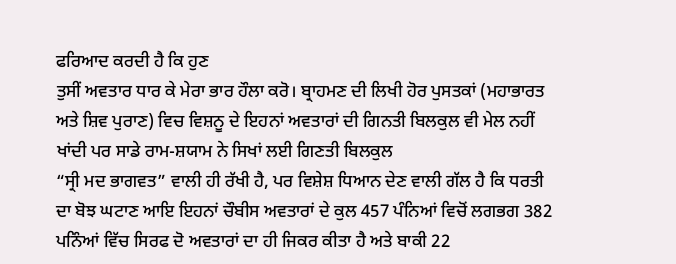ਫਰਿਆਦ ਕਰਦੀ ਹੈ ਕਿ ਹੁਣ
ਤੁਸੀਂ ਅਵਤਾਰ ਧਾਰ ਕੇ ਮੇਰਾ ਭਾਰ ਹੌਲਾ ਕਰੋ। ਬ੍ਰਾਹਮਣ ਦੀ ਲਿਖੀ ਹੋਰ ਪੁਸਤਕਾਂ (ਮਹਾਭਾਰਤ
ਅਤੇ ਸ਼ਿਵ ਪੁਰਾਣ) ਵਿਚ ਵਿਸ਼ਨੂ ਦੇ ਇਹਨਾਂ ਅਵਤਾਰਾਂ ਦੀ ਗਿਨਤੀ ਬਿਲਕੁਲ ਵੀ ਮੇਲ ਨਹੀਂ
ਖਾਂਦੀ ਪਰ ਸਾਡੇ ਰਾਮ-ਸ਼ਯਾਮ ਨੇ ਸਿਖਾਂ ਲਈ ਗਿਣਤੀ ਬਿਲਕੁਲ
“ਸ੍ਰੀ ਮਦ ਭਾਗਵਤ” ਵਾਲੀ ਹੀ ਰੱਖੀ ਹੈ, ਪਰ ਵਿਸ਼ੇਸ਼ ਧਿਆਨ ਦੇਣ ਵਾਲੀ ਗੱਲ ਹੈ ਕਿ ਧਰਤੀ
ਦਾ ਬੋਝ ਘਟਾਣ ਆਇ ਇਹਨਾਂ ਚੌਬੀਸ ਅਵਤਾਰਾਂ ਦੇ ਕੁਲ 457 ਪੰਨਿਆਂ ਵਿਚੋਂ ਲਗਭਗ 382
ਪਨਿੰਆਂ ਵਿੱਚ ਸਿਰਫ ਦੋ ਅਵਤਾਰਾਂ ਦਾ ਹੀ ਜਿਕਰ ਕੀਤਾ ਹੈ ਅਤੇ ਬਾਕੀ 22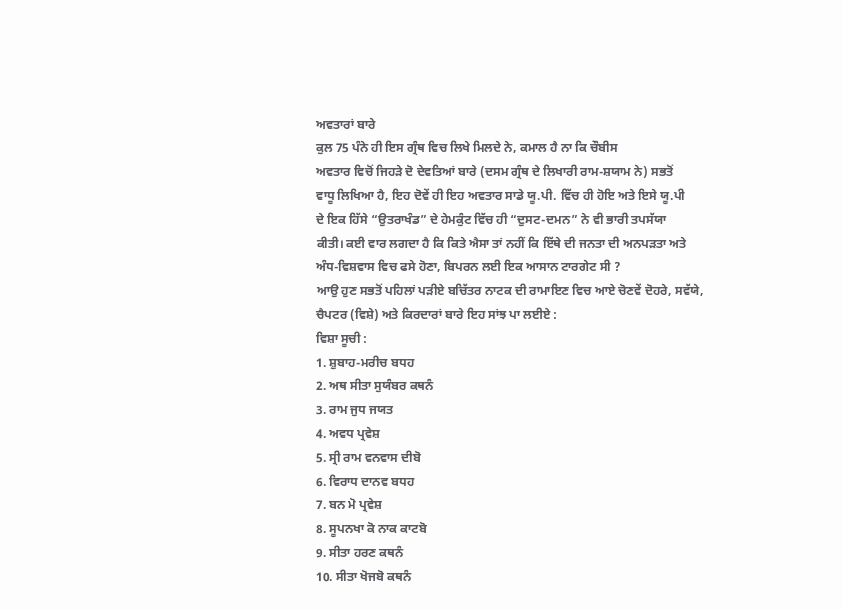ਅਵਤਾਰਾਂ ਬਾਰੇ
ਕੁਲ 75 ਪੰਨੇ ਹੀ ਇਸ ਗ੍ਰੰਥ ਵਿਚ ਲਿਖੇ ਮਿਲਦੇ ਨੇ, ਕਮਾਲ ਹੈ ਨਾ ਕਿ ਚੌਬੀਸ
ਅਵਤਾਰ ਵਿਚੋਂ ਜਿਹੜੇ ਦੋ ਦੇਵਤਿਆਂ ਬਾਰੇ (ਦਸਮ ਗ੍ਰੰਥ ਦੇ ਲਿਖਾਰੀ ਰਾਮ-ਸ਼ਯਾਮ ਨੇ) ਸਭਤੋਂ
ਵਾਧੂ ਲਿਖਿਆ ਹੈ, ਇਹ ਦੋਵੇਂ ਹੀ ਇਹ ਅਵਤਾਰ ਸਾਡੇ ਯੂ.ਪੀ. ਵਿੱਚ ਹੀ ਹੋਇ ਅਤੇ ਇਸੇ ਯੂ.ਪੀ
ਦੇ ਇਕ ਹਿੱਸੇ “ਉਤਰਾਖੰਡ” ਦੇ ਹੇਮਕੁੰਟ ਵਿੱਚ ਹੀ “ਦੁਸਟ-ਦਮਨ” ਨੇ ਵੀ ਭਾਰੀ ਤਪਸੱਯਾ
ਕੀਤੀ। ਕਈ ਵਾਰ ਲਗਦਾ ਹੈ ਕਿ ਕਿਤੇ ਐਸਾ ਤਾਂ ਨਹੀਂ ਕਿ ਇੱਥੇ ਦੀ ਜਨਤਾ ਦੀ ਅਨਪੜਤਾ ਅਤੇ
ਅੰਧ-ਵਿਸ਼ਵਾਸ ਵਿਚ ਫਸੇ ਹੋਣਾ, ਬਿਪਰਨ ਲਈ ਇਕ ਆਸਾਨ ਟਾਰਗੇਟ ਸੀ ?
ਆਉ ਹੁਣ ਸਭਤੋਂ ਪਹਿਲਾਂ ਪੜੀਏ ਬਚਿੱਤਰ ਨਾਟਕ ਦੀ ਰਾਮਾਇਣ ਵਿਚ ਆਏ ਚੋਣਵੇਂ ਦੋਹਰੇ, ਸਵੱਯੇ,
ਚੈਪਟਰ (ਵਿਸ਼ੇ) ਅਤੇ ਕਿਰਦਾਰਾਂ ਬਾਰੇ ਇਹ ਸਾਂਝ ਪਾ ਲਈਏ :
ਵਿਸ਼ਾ ਸੂਚੀ :
1. ਸ਼ੁਬਾਹ-ਮਰੀਚ ਬਧਹ
2. ਅਥ ਸੀਤਾ ਸੁਯੰਬਰ ਕਥਨੰ
3. ਰਾਮ ਜੁਧ ਜਯਤ
4. ਅਵਧ ਪ੍ਰਵੇਸ਼
5. ਸ੍ਰੀ ਰਾਮ ਵਨਵਾਸ ਦੀਬੋ
6. ਵਿਰਾਧ ਦਾਨਵ ਬਧਹ
7. ਬਨ ਮੋ ਪ੍ਰਵੇਸ਼
8. ਸੂਪਨਖਾ ਕੋ ਨਾਕ ਕਾਟਬੋ
9. ਸੀਤਾ ਹਰਣ ਕਥਨੰ
10. ਸੀਤਾ ਖੋਜਬੋ ਕਥਨੰ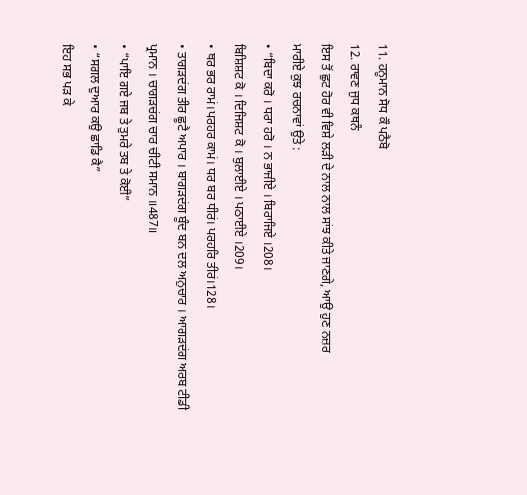11. ਹਨੂਮਾਨ ਸੋਧ ਕੌ ਪਠੈਬੋ
12. ਰਾਵਣ ਜੁਧ ਕਥਨੰ
ਇਸ ਤੋਂ ਛੁਟ ਹੋਰ ਵੀ ਵਿਸ਼ੇ ਲੜੀ ਦੇ ਨਾਲ ਨਾਲ ਸਾਂਝ ਕੀਤੇ ਜਾਣਗੇ, ਆਉ ਹੁਣ ਨਜ਼ਰ
ਮਾਰੀਏ ਕੁਝ ਰਚਨਾਵਾਂ ਉਤੇ :
• “ਬਿਦਾ ਕਰੋ । ਧਰਾ ਹਰੋ । ਨ ਭਾਜੀਏ । ਬਿਰਾਜਿਏ ।208।
ਬਿਸ਼ਿਸ਼ਟ ਕੋ । ਦਿਜਿਸ਼ਟ ਕੋ । ਬੁਲਾਈਏ । ਪਠਾਈਏ ।209।
• ਥਰ ਭਰ ਰਾਮਂ।ਪਰਹਰ ਕਾਮਂ। ਧਰ ਬਰ ਧੀਰਂ। ਪਰਹਰਿ ਤੀਰਂ।128।
• ਤਾਗੜਦਂਗ ਤੀਰ ਛੂਟੈ ਅਪਾਰ । ਬਾਗੜਦਂਗ ਬੂੰਦ ਬਨ ਦਲ ਅਨੁਚਾਰ । ਆਗੜਦਂਗ ਅਰਬ ਟੀਡੀ
ਪ੍ਰਮਾਨ । ਚਾਗੜਚਂਗ ਚਾਰ ਚੀਟੀ ਸਮਾਨ ॥487॥
• “ਪਾਇ ਗਏ ਜਬ ਤੇ ਤੁਮਰੇ ਤਬ ਤੇ ਕੋਈ”
• “ਸਗਲ ਦੁਆਰ ਕਉ ਛਾਡਿ ਕੈ”
ਇਹ ਸਭ ਪੜ ਕੇ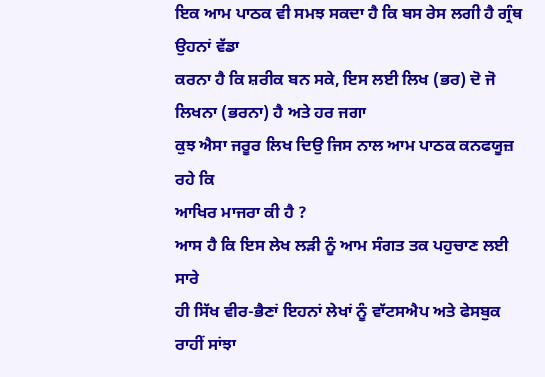ਇਕ ਆਮ ਪਾਠਕ ਵੀ ਸਮਝ ਸਕਦਾ ਹੈ ਕਿ ਬਸ ਰੇਸ ਲਗੀ ਹੈ ਗ੍ਰੰਥ ਉਹਨਾਂ ਵੱਡਾ
ਕਰਨਾ ਹੈ ਕਿ ਸ਼ਰੀਕ ਬਨ ਸਕੇ, ਇਸ ਲਈ ਲਿਖ (ਭਰ) ਦੋ ਜੋ ਲਿਖਨਾ (ਭਰਨਾ) ਹੈ ਅਤੇ ਹਰ ਜਗਾ
ਕੁਝ ਐਸਾ ਜਰੂਰ ਲਿਖ ਦਿਉ ਜਿਸ ਨਾਲ ਆਮ ਪਾਠਕ ਕਨਫਯੂਜ਼ ਰਹੇ ਕਿ
ਆਖਿਰ ਮਾਜਰਾ ਕੀ ਹੈ ?
ਆਸ ਹੈ ਕਿ ਇਸ ਲੇਖ ਲੜੀ ਨੂੰ ਆਮ ਸੰਗਤ ਤਕ ਪਹੁਚਾਣ ਲਈ ਸਾਰੇ
ਹੀ ਸਿੱਖ ਵੀਰ-ਭੈਣਾਂ ਇਹਨਾਂ ਲੇਖਾਂ ਨੂੰ ਵਾੱਟਸਐਪ ਅਤੇ ਫੇਸਬੁਕ ਰਾਹੀਂ ਸਾਂਝਾ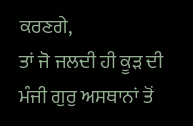ਕਰਣਗੇ,
ਤਾਂ ਜੋ ਜਲਦੀ ਹੀ ਕੂੜ ਦੀ ਮੰਜੀ ਗੁਰੁ ਅਸਥਾਨਾਂ ਤੋਂ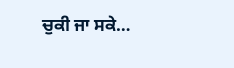ਚੁਕੀ ਜਾ ਸਕੇ…